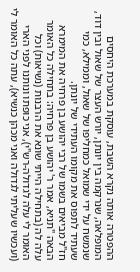ההפטרה אותה נקרא השבת, עוסקת במערכת היחסים המופלאה, שנרקמה בין יונתן, יורש העצר של שאול ובין דוד, שנמשח על ידי שמואל כמחליפו של שאול, וממילא, כמי שעתיד לתפוס את מקומו העתידי של יונתן.
חז"ל מביאים בשמו של רבי יהושע בן פרחיה את המימרא הבאה "תניא, אמר ר' יהושע בן פרחיה: בתחילה כל האומר עלה לה (בתחילה הייתי שונא את הרבנות (נשיאות) וכל האומר לי עלה לגדולה-רש"י), אני כופתו ונותנו לפני הארי (ועכשיו שעליתי לגדולה ואני מכהן כנשיא), עתה כל האומר לי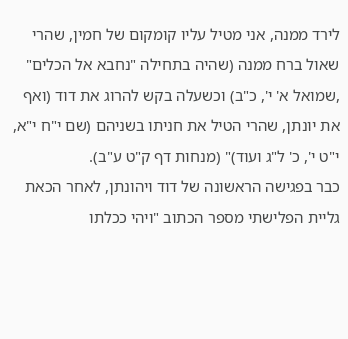לירד ממנה, אני מטיל עליו קומקום של חמין, שהרי שאול ברח ממנה (שהיה בתחילה "נחבא אל הכלים" ,שמואל א' י', כ"ב) וכשעלה בקש להרוג את דוד (ואף את יונתן, שהרי הטיל את חניתו בשניהם (שם י"ח י"א, י"ט י', כ' ל"ג ועוד)" (מנחות דף ק"ט ע"ב).
כבר בפגישה הראשונה של דוד ויהונתן, לאחר הכאת גליית הפלישתי מספר הכתוב "ויהי ככלתו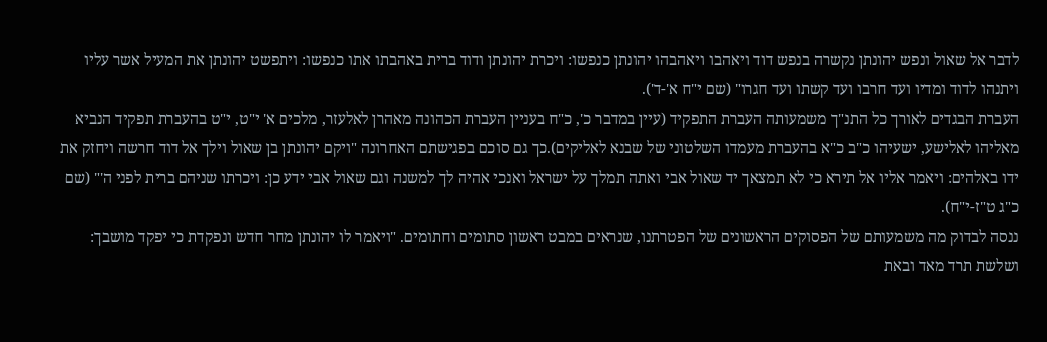לדבר אל שאול ונפש יהונתן נקשרה בנפש דוד ויאהבו ויאהבהו יהונתן כנפשו: ויכרת יהונתן ודוד ברית באהבתו אתו כנפשו: ויתפשט יהונתן את המעיל אשר עליו ויתנהו לדוד ומדיו ועד חרבו ועד קשתו ועד חגרו" (שם י"ח א'-ד').
העברת הבגדים לאורך כל התנ"ך משמעותה העברת התפקיד (עיין במדבר כ', כ"ח בעניין העברת הכהונה מאהרן לאלעזר, מלכים א' י"ט, י"ט בהעברת תפקיד הנביא מאליהו לאלישע, ישעיהו כ"ב כ"א בהעברת מעמדו השלטוני של שבנא לאליקים).כך גם סוכם בפגישתם האחרונה "ויקם יהונתן בן שאול וילך אל דוד חרשה ויחזק את ידו באלהים: ויאמר אליו אל תירא כי לא תמצאך יד שאול אבי ואתה תמלך על ישראל ואנכי אהיה לך למשנה וגם שאול אבי ידע כן: ויכרתו שניהם ברית לפני ה'" (שם כ"ג ט"ז-י"ח).
ננסה לבדוק מה משמעותם של הפסוקים הראשונים של הפטרתנו, שנראים במבט ראשון סתומים וחתומים. "ויאמר לו יהונתן מחר חדש ונפקדת כי יפקד מושבך: ושלשת תרד מאד ובאת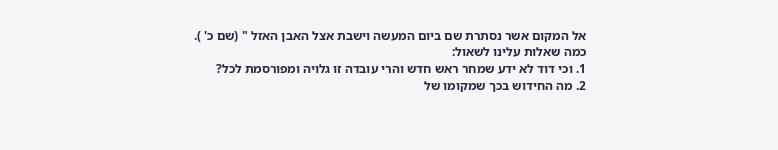אל המקום אשר נסתרת שם ביום המעשה וישבת אצל האבן האזל " (שם כ' ).
כמה שאלות עלינו לשאול:
1. וכי דוד לא ידע שמחר ראש חדש והרי עובדה זו גלויה ומפורסמת לכל?
2. מה החידוש בכך שמקומו של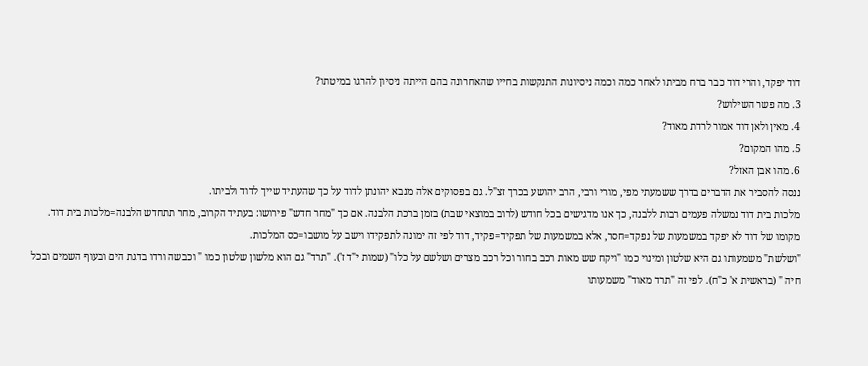דוד יפקד, והרי דוד כבר ברח מביתו לאחר כמה וכמה ניסיונות התנקשות בחייו שהאחרונה בהם הייתה ניסיון להרגו במיטתו?
3. מה פשר השילוש?
4. מאין ולאן דוד אמור לרדת מאוד?
5. מהו המקום?
6. מהו אבן האזל?
ננסה להסביר את הדברים בדרך ששמעתי מפי, מורי ורבי, הרב יהושע בכרך זצ"ל. גם בפסוקים אלה מנבא יהונתן לדוד על כך שהעתיד שייך לדוד ולביתו.
מלכות בית דוד נמשלה פעמים רבות ללבנה, כך אנו מדגישים בכל חודש (לרוב במוצאי שבת) בזמן ברכת הלבנה. אם כך "מחר חדש" פירושו: בעתיד הקרוב, מחר תתחדש הלבנה=מלכות בית דוד. מקומו של דוד לא יפקד במשמעות של נפקד=חסר, אלא במשמעות של תפקיד=פקיד, דוד לפי זה ימונה לתפקידו וישב על מושבו=כס המלכות.
"ושלשת" משמעותו גם היא שלטון ומינוי כמו "ויקח שש מאות רכב בחור וכל רכב מצרים ושלשם על כלו" (שמות י"ד ז'). "תרד" גם הוא מלשון שלטון כמו " וכבשה ורדו בדגת הים ובעוף השמים ובכל חיה " (בראשית א' כ"ח). לפי זה "תרד מאוד" משמעותו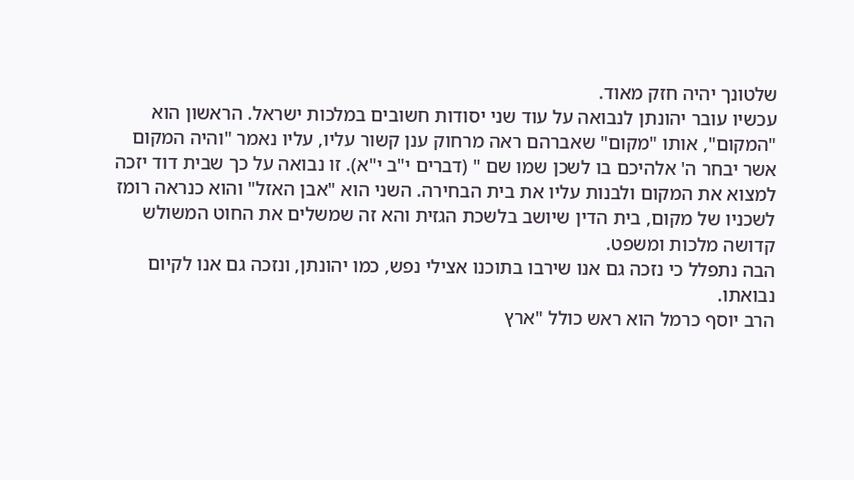שלטונך יהיה חזק מאוד.
עכשיו עובר יהונתן לנבואה על עוד שני יסודות חשובים במלכות ישראל. הראשון הוא "המקום", אותו "מקום" שאברהם ראה מרחוק ענן קשור עליו, עליו נאמר "והיה המקום אשר יבחר ה' אלהיכם בו לשכן שמו שם " (דברים י"ב י"א). זו נבואה על כך שבית דוד יזכה למצוא את המקום ולבנות עליו את בית הבחירה. השני הוא "אבן האזל" והוא כנראה רומז לשכניו של מקום, בית הדין שיושב בלשכת הגזית והא זה שמשלים את החוט המשולש קדושה מלכות ומשפט.
הבה נתפלל כי נזכה גם אנו שירבו בתוכנו אצילי נפש, כמו יהונתן, ונזכה גם אנו לקיום נבואתו.
הרב יוסף כרמל הוא ראש כולל "ארץ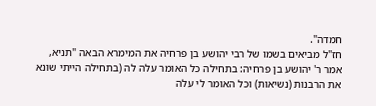חמדה".
חז"ל מביאים בשמו של רבי יהושע בן פרחיה את המימרא הבאה "תניא, אמר ר' יהושע בן פרחיה: בתחילה כל האומר עלה לה (בתחילה הייתי שונא את הרבנות (נשיאות) וכל האומר לי עלה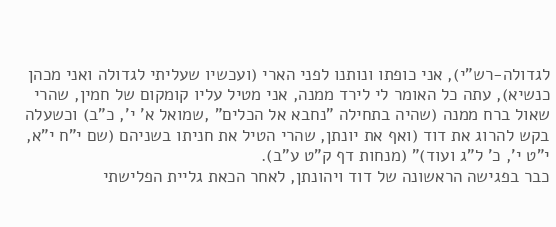לגדולה-רש"י), אני כופתו ונותנו לפני הארי (ועכשיו שעליתי לגדולה ואני מכהן כנשיא), עתה כל האומר לי לירד ממנה, אני מטיל עליו קומקום של חמין, שהרי שאול ברח ממנה (שהיה בתחילה "נחבא אל הכלים" ,שמואל א' י', כ"ב) וכשעלה בקש להרוג את דוד (ואף את יונתן, שהרי הטיל את חניתו בשניהם (שם י"ח י"א, י"ט י', כ' ל"ג ועוד)" (מנחות דף ק"ט ע"ב).
כבר בפגישה הראשונה של דוד ויהונתן, לאחר הכאת גליית הפלישתי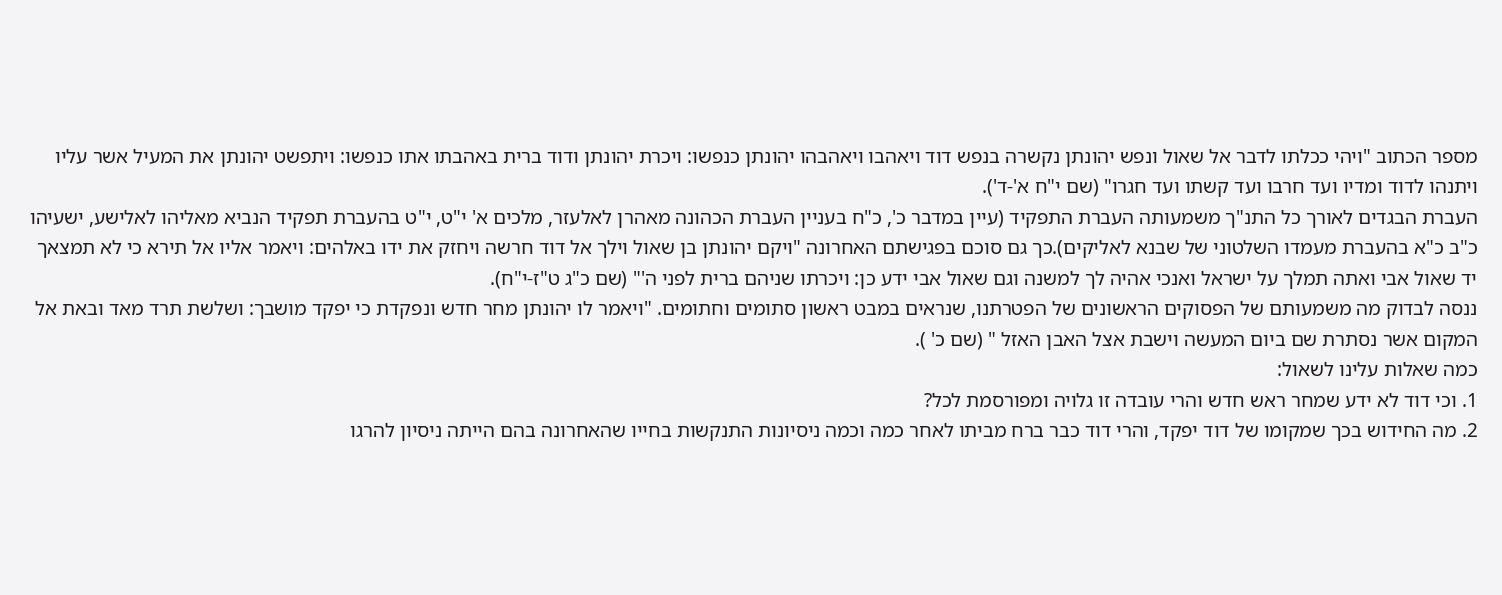מספר הכתוב "ויהי ככלתו לדבר אל שאול ונפש יהונתן נקשרה בנפש דוד ויאהבו ויאהבהו יהונתן כנפשו: ויכרת יהונתן ודוד ברית באהבתו אתו כנפשו: ויתפשט יהונתן את המעיל אשר עליו ויתנהו לדוד ומדיו ועד חרבו ועד קשתו ועד חגרו" (שם י"ח א'-ד').
העברת הבגדים לאורך כל התנ"ך משמעותה העברת התפקיד (עיין במדבר כ', כ"ח בעניין העברת הכהונה מאהרן לאלעזר, מלכים א' י"ט, י"ט בהעברת תפקיד הנביא מאליהו לאלישע, ישעיהו כ"ב כ"א בהעברת מעמדו השלטוני של שבנא לאליקים).כך גם סוכם בפגישתם האחרונה "ויקם יהונתן בן שאול וילך אל דוד חרשה ויחזק את ידו באלהים: ויאמר אליו אל תירא כי לא תמצאך יד שאול אבי ואתה תמלך על ישראל ואנכי אהיה לך למשנה וגם שאול אבי ידע כן: ויכרתו שניהם ברית לפני ה'" (שם כ"ג ט"ז-י"ח).
ננסה לבדוק מה משמעותם של הפסוקים הראשונים של הפטרתנו, שנראים במבט ראשון סתומים וחתומים. "ויאמר לו יהונתן מחר חדש ונפקדת כי יפקד מושבך: ושלשת תרד מאד ובאת אל המקום אשר נסתרת שם ביום המעשה וישבת אצל האבן האזל " (שם כ' ).
כמה שאלות עלינו לשאול:
1. וכי דוד לא ידע שמחר ראש חדש והרי עובדה זו גלויה ומפורסמת לכל?
2. מה החידוש בכך שמקומו של דוד יפקד, והרי דוד כבר ברח מביתו לאחר כמה וכמה ניסיונות התנקשות בחייו שהאחרונה בהם הייתה ניסיון להרגו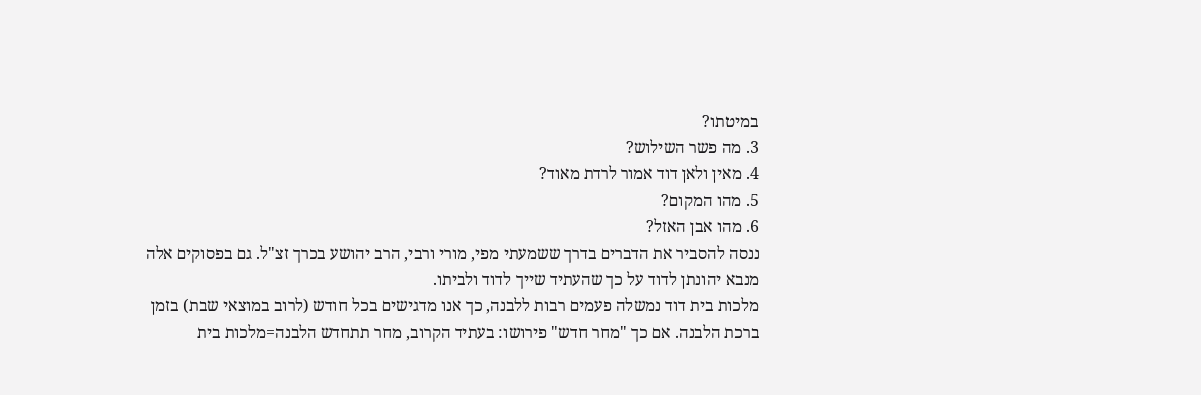במיטתו?
3. מה פשר השילוש?
4. מאין ולאן דוד אמור לרדת מאוד?
5. מהו המקום?
6. מהו אבן האזל?
ננסה להסביר את הדברים בדרך ששמעתי מפי, מורי ורבי, הרב יהושע בכרך זצ"ל. גם בפסוקים אלה מנבא יהונתן לדוד על כך שהעתיד שייך לדוד ולביתו.
מלכות בית דוד נמשלה פעמים רבות ללבנה, כך אנו מדגישים בכל חודש (לרוב במוצאי שבת) בזמן ברכת הלבנה. אם כך "מחר חדש" פירושו: בעתיד הקרוב, מחר תתחדש הלבנה=מלכות בית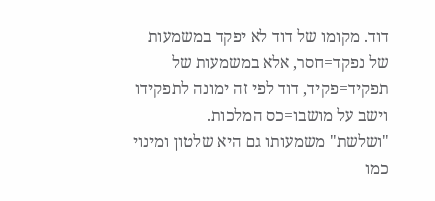דוד. מקומו של דוד לא יפקד במשמעות של נפקד=חסר, אלא במשמעות של תפקיד=פקיד, דוד לפי זה ימונה לתפקידו וישב על מושבו=כס המלכות.
"ושלשת" משמעותו גם היא שלטון ומינוי כמו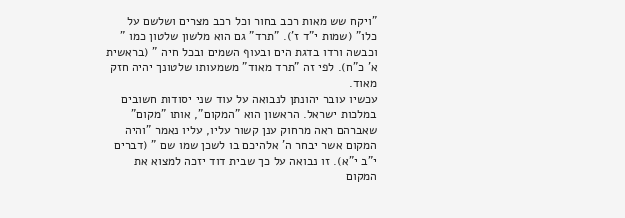"ויקח שש מאות רכב בחור וכל רכב מצרים ושלשם על כלו" (שמות י"ד ז'). "תרד" גם הוא מלשון שלטון כמו " וכבשה ורדו בדגת הים ובעוף השמים ובכל חיה " (בראשית א' כ"ח). לפי זה "תרד מאוד" משמעותו שלטונך יהיה חזק מאוד.
עכשיו עובר יהונתן לנבואה על עוד שני יסודות חשובים במלכות ישראל. הראשון הוא "המקום", אותו "מקום" שאברהם ראה מרחוק ענן קשור עליו, עליו נאמר "והיה המקום אשר יבחר ה' אלהיכם בו לשכן שמו שם " (דברים י"ב י"א). זו נבואה על כך שבית דוד יזכה למצוא את המקום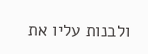ולבנות עליו את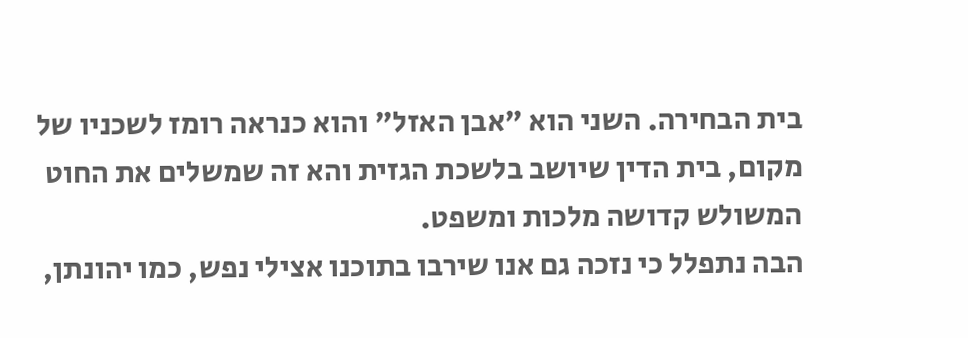בית הבחירה. השני הוא "אבן האזל" והוא כנראה רומז לשכניו של מקום, בית הדין שיושב בלשכת הגזית והא זה שמשלים את החוט המשולש קדושה מלכות ומשפט.
הבה נתפלל כי נזכה גם אנו שירבו בתוכנו אצילי נפש, כמו יהונתן,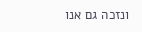ונזכה גם אנו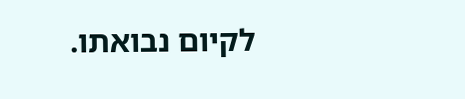לקיום נבואתו.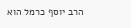הרב יוסף כרמל הוא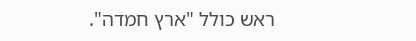ראש כולל "ארץ חמדה".